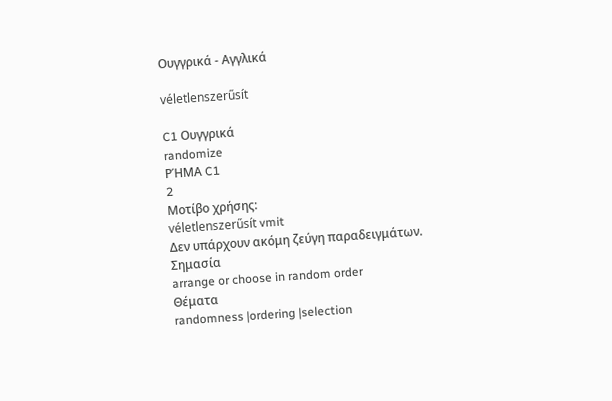Ουγγρικά - Αγγλικά

véletlenszerűsít

C1 Ουγγρικά
randomize
ΡΉΜΑ C1
2
Μοτίβο χρήσης:
véletlenszerűsít vmit
Δεν υπάρχουν ακόμη ζεύγη παραδειγμάτων.
Σημασία
arrange or choose in random order
Θέματα
randomness |ordering |selection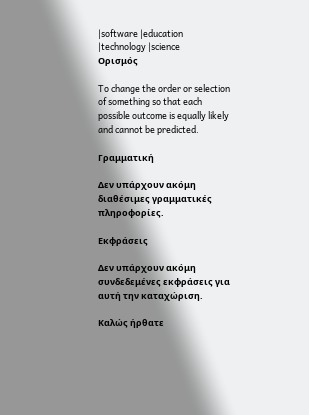|software |education |technology |science
Ορισμός

To change the order or selection of something so that each possible outcome is equally likely and cannot be predicted.

Γραμματική

Δεν υπάρχουν ακόμη διαθέσιμες γραμματικές πληροφορίες.

Εκφράσεις

Δεν υπάρχουν ακόμη συνδεδεμένες εκφράσεις για αυτή την καταχώριση.

Καλώς ήρθατε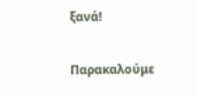ξανά!

Παρακαλούμε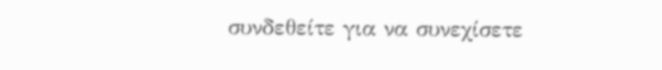συνδεθείτε για να συνεχίσετε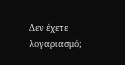Δεν έχετε λογαριασμό;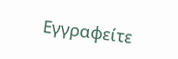Εγγραφείτε